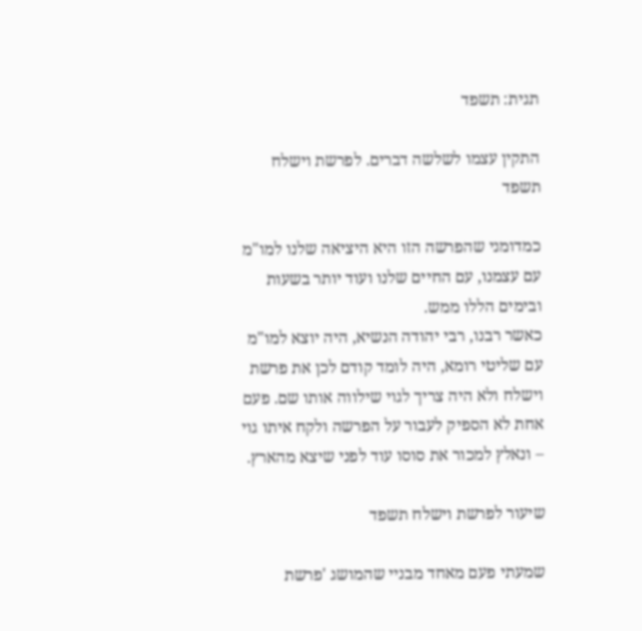תגית: תשפד

התקין עצמו לשלשה דברים. לפרשת וישלח תשפד

כמדומני שהפרשה הזו היא היציאה שלנו למו"מ עם עצמנו, עם החיים שלנו ועוד יותר בשעות ובימים הללו ממש.
כאשר רבנו, רבי יהודה הנשיא, היה יוצא למו"מ עם שליטי רומא, היה לומד קודם לכן את פרשת וישלח ולא היה צריך לגוי שילווה אותו שם. פעם אחת לא הספיק לעבור על הפרשה ולקח איתו גוי – ונאלץ למכור את סוסו עוד לפני שיצא מהארץ.

שיעור לפרשת וישלח תשפד

שמעתי פעם מאחד מבניי שהמושג 'פרשת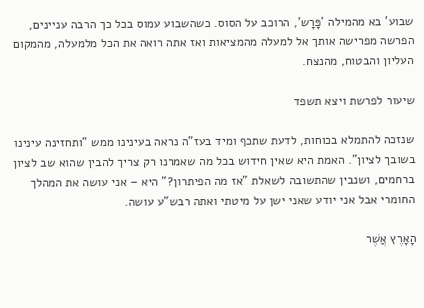שבוע' בא מהמילה 'פָּרָש', הרוכב על הסוס. כשהשבוע עמוס בכל כך הרבה עניינים, הפרשה מפרישה אותך אל למעלה מהמציאות ואז אתה רואה את הכל מלמעלה, מהמקום העליון והבטוח, מהנצח.

שיעור לפרשת ויצא תשפד

שנזכה להתמלא בכוחות, לדעת שתכף ומיד בעז"ה נראה בעינינו ממש "ותחזינה עינינו בשובך לציון". האמת היא שאין חידוש בכל מה שאמרנו רק צריך להבין שהוא שב לציון ברחמים, ושנבין שהתשובה לשאלת "אז מה הפיתרון?" היא – אני עושה את המהלך החומרי אבל אני יודע שאני ישן על מיטתי ואתה רבש"ע עושה.

הָאָרֶץ אֲשֶׁר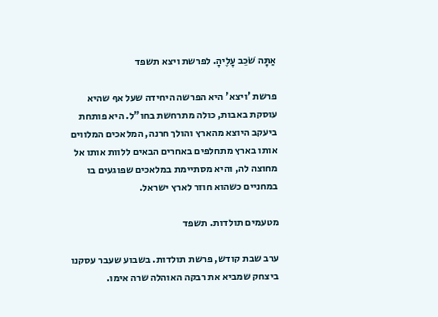אַתָּה שֹׁכֵב עָלֶיהָ. לפרשת ויצא תשפד

פרשת 'ויצא' היא הפרשה היחידה שעל אף שהיא עוסקת באבות, כולה מתרחשת בחו"ל. היא פותחת ביעקב היוצא מהארץ והולך חרנה, המלאכים המלווים אותו בארץ מתחלפים באחרים הבאים ללוות אותו אל מחוצה לה, והיא מסתיימת במלאכים שפוגעים בו במחניים כשהוא חוזר לארץ ישראל.

מטעמים תולדות. תשפד

ערב שבת קודש, פרשת תולדות. בשבוע שעבר עסקנו ביצחק שמביא את רבקה האוהלה שרה אימו.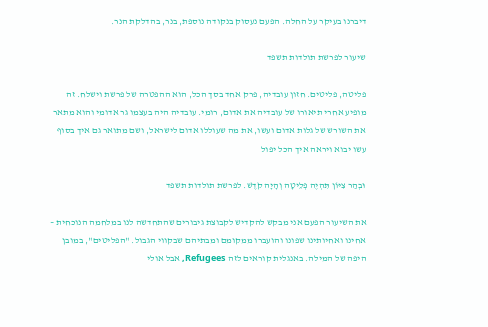דיברנו בעיקר על החלה. הפעם נעסוק בנקודה נוספת, בנר, בהדלקת הנר.

שיעור לפרשת תולדות תשפד

פליטה, פליטים. חזון עובדיה, פרק אחד בסך הכל, הוא ההפטרה של פרשת וישלח. זה מופיע אחרי תיאורו של עובדיה את אדום, רומי. עובדיה היה בעצמו גר אדומי והוא מתאר את השורש של גלות אדום ועשו, את מה שעוללו אדום לישראל, ושם מתואר גם איך בסוף עשו יבוא ויראה איך הכל יפול

וּבְהַר צִיּוֹן תִּהְיֶה פְלֵיטָה וְהָיָה קֹדֶשׁ. לפרשת תולדות תשפד

את השיעור הפעם אני מבקש להקדיש לקבוצת גיבורים שהתחדשה לנו במלחמה הנוכחית – אחינו ואחיותינו שפונו והועברו ממקומם ומבתיהם שבקווי הגבול. "הפליטים", במובן היפה של המילה. באנגלית קוראים לזה Refugees, אבל אולי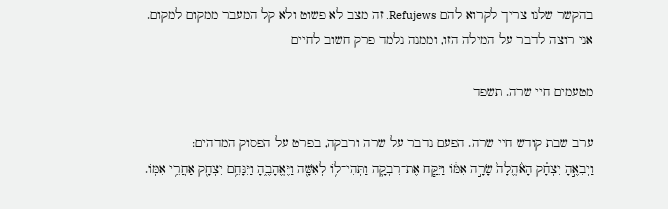בהקשר שלנו צריך לקרוא להם Refujews. זה מצב לא פשוט ולא קל המעבר ממקום למקום. אני רוצה לדבר על המילה הזו, וממנה נלמד פרק חשוב לחיים

מטעמים חיי שרה. תשפד

ערב שבת קודש חיי שרה. הפעם נדבר על שרה ורבקה, בפרט על הפסוק המדהים:
וַיְבִאֶ֣הָ יִצְחָ֗ק הָאֹ֨הֱלָה֙ שָׂרָ֣ה אִמֹּ֔ו וַיִּקַּ֧ח אֶת־רִבְקָ֛ה וַתְּהִי־לֹ֥ו לְאִשָּׁ֖ה וַיֶּאֱהָבֶ֑הָ וַיִּנָּחֵ֥ם יִצְחָ֖ק אַחֲרֵ֥י אִמֹּֽו.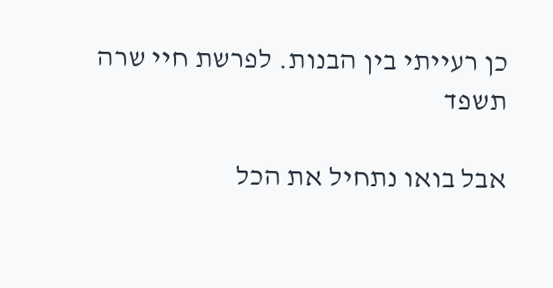כן רעייתי בין הבנות. לפרשת חיי שרה תשפד

אבל בואו נתחיל את הכל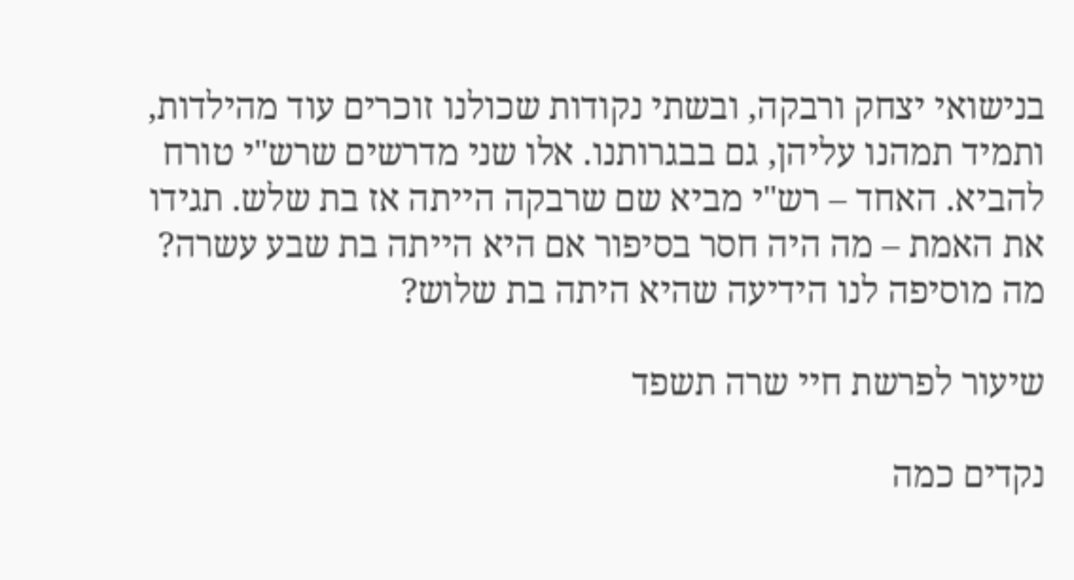בנישואי יצחק ורבקה, ובשתי נקודות שכולנו זוכרים עוד מהילדות, ותמיד תמהנו עליהן, גם בבגרותנו. אלו שני מדרשים שרש"י טורח להביא. האחד – רש"י מביא שם שרבקה הייתה אז בת שלש. תגידו את האמת – מה היה חסר בסיפור אם היא הייתה בת שבע עשרה? מה מוסיפה לנו הידיעה שהיא היתה בת שלוש?

שיעור לפרשת חיי שרה תשפד

נקדים כמה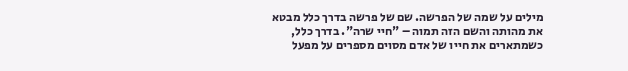מילים על שמה של הפרשה. שם של פרשה בדרך כלל מבטא את מהותה והשם הזה תמוה – "חיי שרה". בדרך כלל, כשמתארים את חייו של אדם מסוים מספרים על מפעל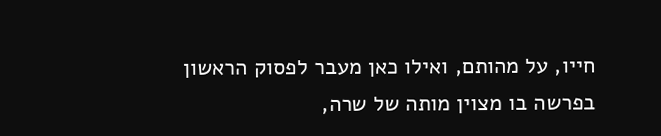חייו, על מהותם, ואילו כאן מעבר לפסוק הראשון בפרשה בו מצוין מותה של שרה,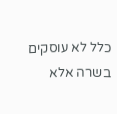כלל לא עוסקים בשרה אלא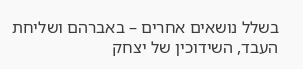בשלל נושאים אחרים – באברהם ושליחת העבד, השידוכין של יצחק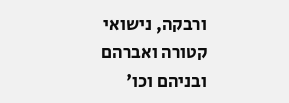ורבקה, נישואי קטורה ואברהם ובניהם וכו'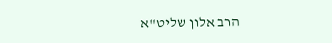הרב אלון שליט"א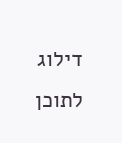דילוג לתוכן